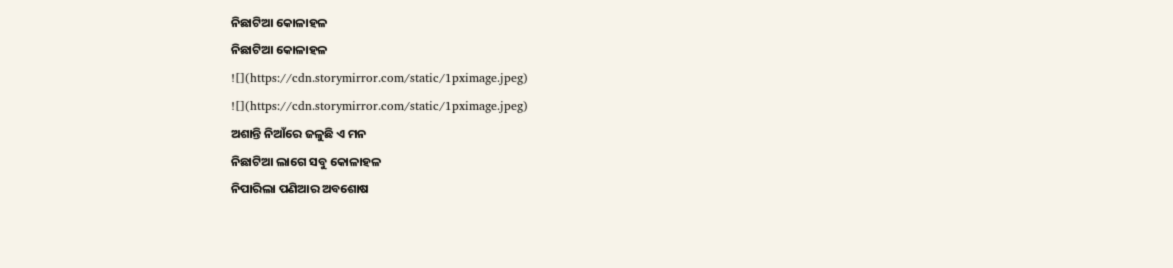ନିଛାଟିଆ କୋଳାହଳ
ନିଛାଟିଆ କୋଳାହଳ
![](https://cdn.storymirror.com/static/1pximage.jpeg)
![](https://cdn.storymirror.com/static/1pximage.jpeg)
ଅଶାନ୍ତି ନିଆଁରେ ଜଳୁଛି ଏ ମନ
ନିଛାଟିଆ ଲାଗେ ସବୁ କୋଳାହଳ
ନିପାରିଲା ପଣିଆର ଅବଶୋଷ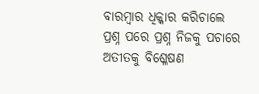ବାରମ୍ବାର ଧିକ୍କାର କରିଚାଲେ
ପ୍ରଶ୍ନ ପରେ ପ୍ରଶ୍ନ ନିଜକୁ ପଚାରେ
ଅତୀତକୁ ବିଶ୍ଳେଷଣ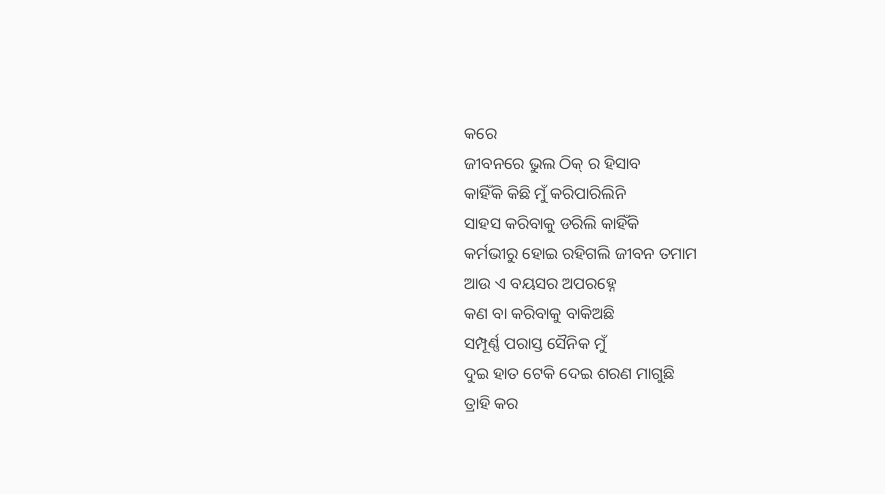କରେ
ଜୀବନରେ ଭୁଲ ଠିକ୍ ର ହିସାବ
କାହିଁକି କିଛି ମୁଁ କରିପାରିଲିନି
ସାହସ କରିବାକୁ ଡରିଲି କାହିଁକି
କର୍ମଭୀରୁ ହୋଇ ରହିଗଲି ଜୀବନ ତମାମ
ଆଉ ଏ ବୟସର ଅପରହ୍ନେ
କଣ ବା କରିବାକୁ ବାକିଅଛି
ସମ୍ପୂର୍ଣ୍ଣ ପରାସ୍ତ ସୈନିକ ମୁଁ
ଦୁଇ ହାତ ଟେକି ଦେଇ ଶରଣ ମାଗୁଛି
ତ୍ରାହି କର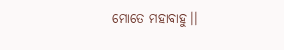ମୋତେ ମହାବାହୁ।।